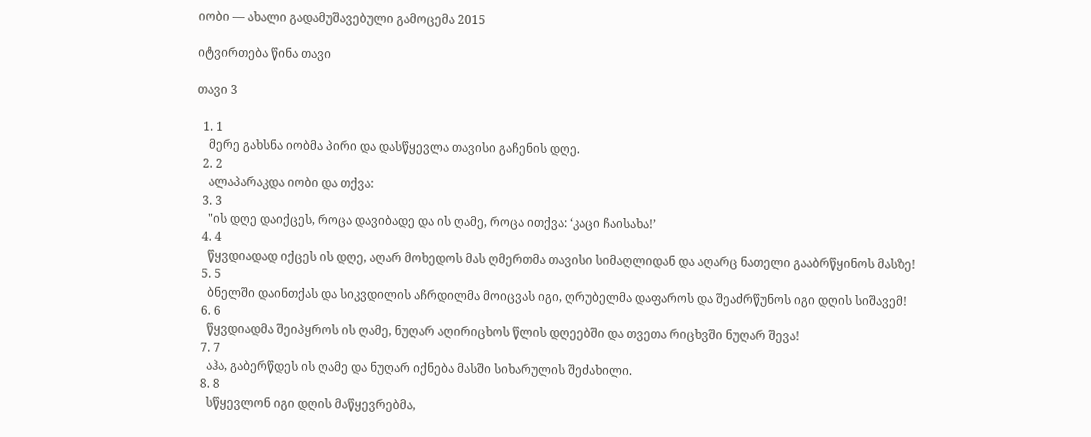იობი — ახალი გადამუშავებული გამოცემა 2015

იტვირთება წინა თავი

თავი 3

  1. 1
    მერე გახსნა იობმა პირი და დასწყევლა თავისი გაჩენის დღე.
  2. 2
    ალაპარაკდა იობი და თქვა:
  3. 3
    "ის დღე დაიქცეს, როცა დავიბადე და ის ღამე, როცა ითქვა: ‘კაცი ჩაისახა!’
  4. 4
    წყვდიადად იქცეს ის დღე, აღარ მოხედოს მას ღმერთმა თავისი სიმაღლიდან და აღარც ნათელი გააბრწყინოს მასზე!
  5. 5
    ბნელში დაინთქას და სიკვდილის აჩრდილმა მოიცვას იგი, ღრუბელმა დაფაროს და შეაძრწუნოს იგი დღის სიშავემ!
  6. 6
    წყვდიადმა შეიპყროს ის ღამე, ნუღარ აღირიცხოს წლის დღეებში და თვეთა რიცხვში ნუღარ შევა!
  7. 7
    აჰა, გაბერწდეს ის ღამე და ნუღარ იქნება მასში სიხარულის შეძახილი.
  8. 8
    სწყევლონ იგი დღის მაწყევრებმა,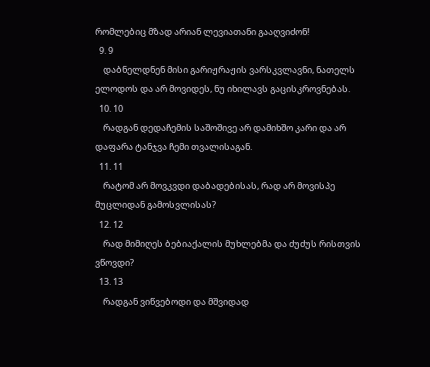რომლებიც მზად არიან ლევიათანი გააღვიძონ!
  9. 9
    დაბნელდნენ მისი გარიჟრაჟის ვარსკვლავნი, ნათელს ელოდოს და არ მოვიდეს, ნუ იხილავს გაცისკროვნებას.
  10. 10
    რადგან დედაჩემის საშოშივე არ დამიხშო კარი და არ დაფარა ტანჯვა ჩემი თვალისაგან.
  11. 11
    რატომ არ მოვკვდი დაბადებისას, რად არ მოვისპე მუცლიდან გამოსვლისას?
  12. 12
    რად მიმიღეს ბებიაქალის მუხლებმა და ძუძუს რისთვის ვწოვდი?
  13. 13
    რადგან ვიწვებოდი და მშვიდად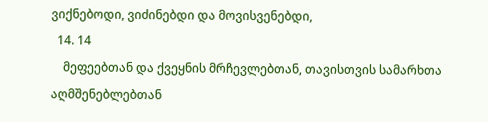ვიქნებოდი, ვიძინებდი და მოვისვენებდი,
  14. 14
    მეფეებთან და ქვეყნის მრჩევლებთან, თავისთვის სამარხთა აღმშენებლებთან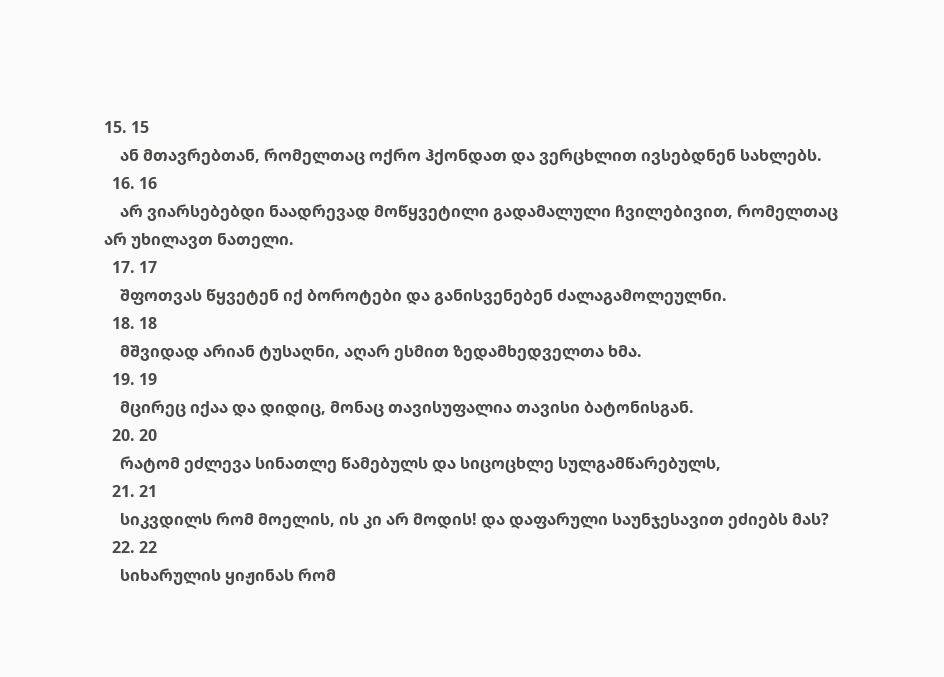15. 15
    ან მთავრებთან, რომელთაც ოქრო ჰქონდათ და ვერცხლით ივსებდნენ სახლებს.
  16. 16
    არ ვიარსებებდი ნაადრევად მოწყვეტილი გადამალული ჩვილებივით, რომელთაც არ უხილავთ ნათელი.
  17. 17
    შფოთვას წყვეტენ იქ ბოროტები და განისვენებენ ძალაგამოლეულნი.
  18. 18
    მშვიდად არიან ტუსაღნი, აღარ ესმით ზედამხედველთა ხმა.
  19. 19
    მცირეც იქაა და დიდიც, მონაც თავისუფალია თავისი ბატონისგან.
  20. 20
    რატომ ეძლევა სინათლე წამებულს და სიცოცხლე სულგამწარებულს,
  21. 21
    სიკვდილს რომ მოელის, ის კი არ მოდის! და დაფარული საუნჯესავით ეძიებს მას?
  22. 22
    სიხარულის ყიჟინას რომ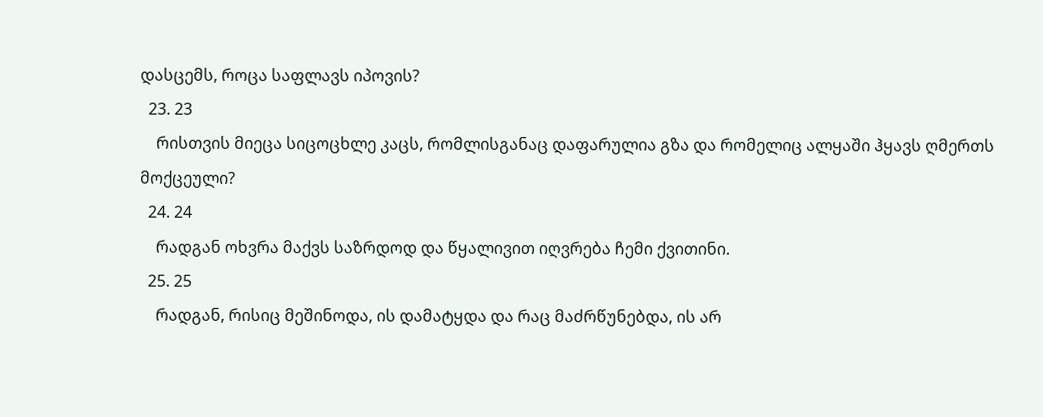დასცემს, როცა საფლავს იპოვის?
  23. 23
    რისთვის მიეცა სიცოცხლე კაცს, რომლისგანაც დაფარულია გზა და რომელიც ალყაში ჰყავს ღმერთს მოქცეული?
  24. 24
    რადგან ოხვრა მაქვს საზრდოდ და წყალივით იღვრება ჩემი ქვითინი.
  25. 25
    რადგან, რისიც მეშინოდა, ის დამატყდა და რაც მაძრწუნებდა, ის არ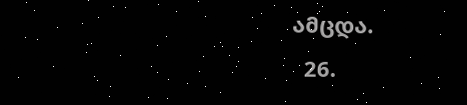ამცდა.
  26.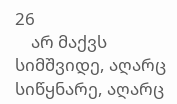26
    არ მაქვს სიმშვიდე, აღარც სიწყნარე, აღარც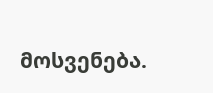მოსვენება.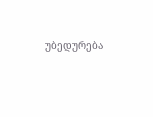უბედურება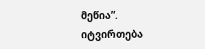მეწია”.
იტვირთება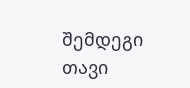შემდეგი თავი